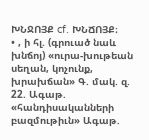ԽՆՋՈՅՔ cf. ԽՆՃՈՅՔ։
• , ի հլ. (գրուած նաև խնճոյ) «ուրա-խութեան սեղան, կոչունք, խրախճան» Գ. մակ. զ. 22. Ագաթ. «հանդիսականների բազմութիւն» Ագաթ.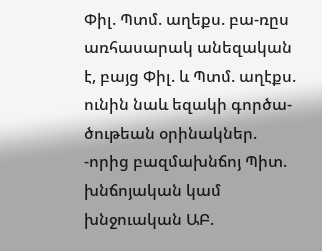Փիլ. Պտմ. աղեքս. բա-ռըս առհասարակ անեզական է, բայց Փիլ. և Պտմ. աղէքս. ունին նաև եզակի գործա-ծութեան օրինակներ. -որից բազմախնճոյ Պիտ. խնճոյական կամ խնջուական ԱԲ.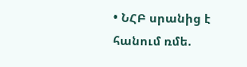• ՆՀԲ սրանից է հանում ռմե.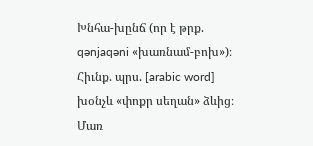Խնհա-խընճ (որ է թրք. qənjaqəni «խառնամ-բոխ»)։ Հիւնք. պրս. [arabic word] խօնչև «փոքր սեղան» ձևից։ Մառ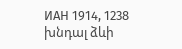ИАН 1914, 1238 խնդալ ձևի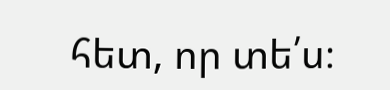հետ, որ տե՛ս։